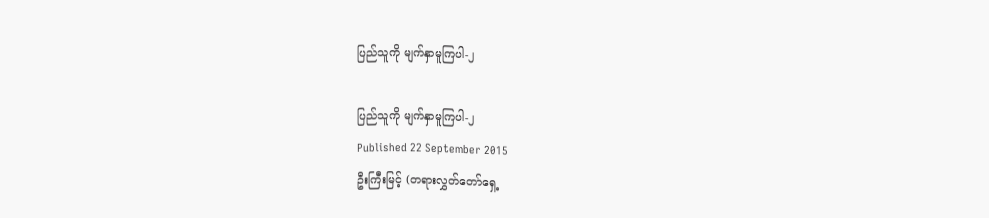ပြည်သူကို မျက်နှာမူကြပါ-၂

ပြည်သူကို မျက်နှာမူကြပါ-၂
Published 22 September 2015
ဦးကြီးမြင့် (တရားလွှတ်တော်ရှေ့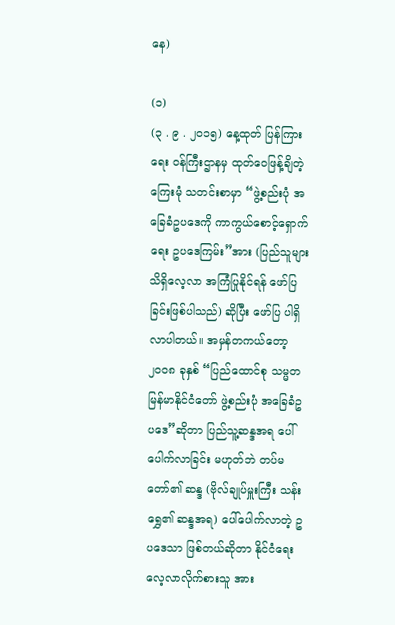နေ)

(၁)
(၃ . ၉ . ၂၀၁၅) နေ့ထုတ် ပြန်ကြားရေး ဝန်ကြီးဌာနမှ ထုတ်ဝေဖြန့်ချိတဲ့ ကြေးမုံ သတင်းစာမှာ “ဖွဲ့စည်းပုံ အခြေခံဥပဒေကို ကာကွယ်စောင့်ရှောက်ရေး ဥပဒေကြမ်း”အား (ပြည်သူများ သိရှိလေ့လာ အကြံပြုနိုင်ရန် ဖော်ပြခြင်းဖြစ်ပါသည်) ဆိုပြီး ဖော်ပြ ပါရှိလာပါတယ်။ အမှန်တကယ်တော့ ၂၀၀၈ ခုနှစ် “ပြည်ထောင်စု သမ္မတ မြန်မာနိုင်ငံတော် ဖွဲ့စည်းပုံ အခြေခံဥပဒေ”ဆိုတာ ပြည်သူ့ဆန္ဒအရ ပေါ်ပေါက်လာခြင်း မဟုတ်ဘဲ တပ်မတော်၏ ဆန္ဒ (ဗိုလ်ချုပ်မှူးကြီး သန်းရွှေ၏ ဆန္ဒအရ) ပေါ်ပေါက်လာတဲ့ ဥပဒေသာ ဖြစ်တယ်ဆိုတာ နိုင်ငံရေး လေ့လာလိုက်စားသူ အား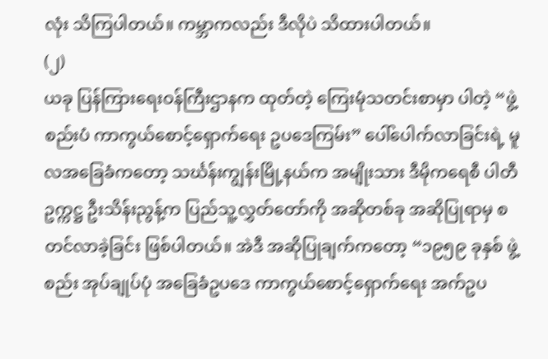လုံး သိကြပါတယ်။ ကမ္ဘာကလည်း ဒီလိုပဲ သိထားပါတယ်။
(၂)
ယခု ပြန်ကြားရေးဝန်ကြီးဌာနက ထုတ်တဲ့ ကြေးမုံသတင်းစာမှာ ပါတဲ့ “ဖွဲ့စည်းပံ ကာကွယ်စောင့်ရှောက်ရေး ဥပဒေကြမ်း” ပေါ်ပေါက်လာခြင်းရဲ့ မူလအခြေခံကတော့ သင်္ဃန်းကျွန်းမြို့နယ်က အမျိုးသား ဒီမိုကရေစီ ပါတီဥက္ကဋ္ဌ ဦးသိန်းညွန့်က ပြည်သူ့လွှတ်တော်ကို အဆိုတစ်ခု အဆိုပြုရာမှ စတင်လာခဲ့ခြင်း ဖြစ်ပါတယ်။ အဲဒီ အဆိုပြုချက်ကတော့ “၁၉၅၉ ခုနှစ် ဖွဲ့စည်း အုပ်ချုပ်ပုံ အခြေခံဥပဒေ ကာကွယ်စောင့်ရှောက်ရေး အက်ဥပ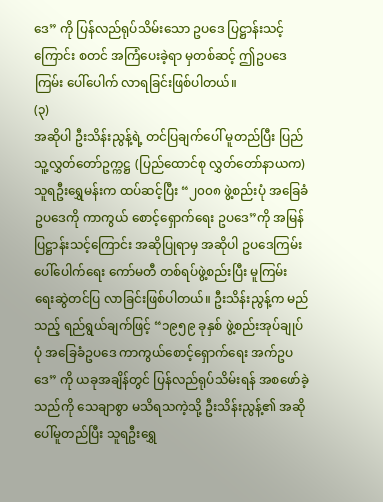ဒေ” ကို ပြန်လည်ရုပ်သိမ်းသော ဥပဒေ ပြဋ္ဌာန်းသင့်ကြောင်း စတင် အကြံပေးခဲ့ရာ မှတစ်ဆင့် ဤဥပဒေကြမ်း ပေါ်ပေါက် လာရခြင်းဖြစ်ပါတယ်။
(၃)
အဆိုပါ ဦးသိန်းညွန့်ရဲ့ တင်ပြချက်ပေါ် မူတည်ပြီး ပြည်သူ့လွှတ်တော်ဥက္ကဋ္ဌ (ပြည်ထောင်စု လွှတ်တော်နာယက) သူရဦးရွှေမန်းက ထပ်ဆင့်ပြီး “၂၀၀၈ ဖွဲ့စည်းပုံ အခြေခံဥပဒေကို ကာကွယ် စောင့်ရှောက်ရေး ဥပဒေ”ကို အမြန်ပြဋ္ဌာန်းသင့်ကြောင်း အဆိုပြုရာမှ အဆိုပါ ဥပဒေကြမ်း ပေါ်ပေါက်ရေး ကော်မတီ တစ်ရပ်ဖွဲ့စည်းပြီး မူကြမ်း ရေးဆွဲတင်ပြ လာခြင်းဖြစ်ပါတယ်။ ဦးသိန်းညွန့်က မည်သည့် ရည်ရွယ်ချက်ဖြင့် “၁၉၅၉ ခုနှစ် ဖွဲ့စည်းအုပ်ချုပ်ပုံ အခြေခံဥပဒေ ကာကွယ်စောင့်ရှောက်ရေး အက်ဥပဒေ” ကို ယခုအချိန်တွင် ပြန်လည်ရုပ်သိမ်းရန် အစဖော်ခဲ့သည်ကို သေချာစွာ မသိရသကဲ့သို့ ဦးသိန်းညွန့်၏ အဆို ပေါ်မူတည်ပြီး သူရဦးရွှေ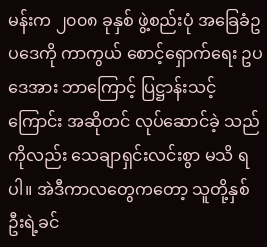မန်းက ၂၀၀၈ ခုနှစ် ဖွဲ့စည်းပုံ အခြေခံဥပဒေကို ကာကွယ် စောင့်ရှောက်ရေး ဥပဒေအား ဘာကြောင့် ပြဋ္ဌာန်းသင့်ကြောင်း အဆိုတင် လုပ်ဆောင်ခဲ့ သည်ကိုလည်း သေချာရှင်းလင်းစွာ မသိ ရပါ။ အဲဒီကာလတွေကတော့ သူတို့နှစ်ဦးရဲ့ခင်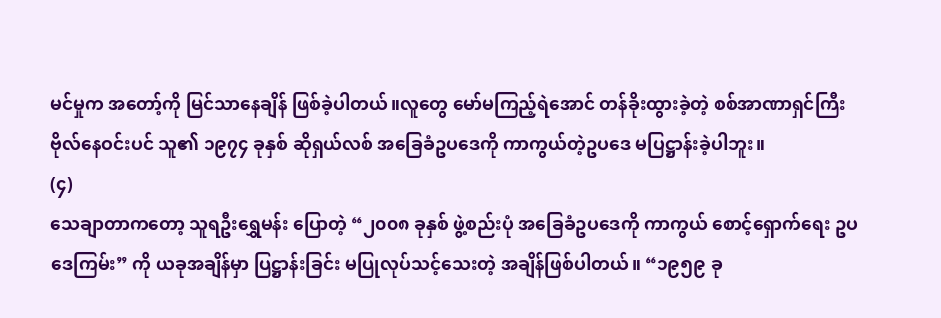မင်မှုက အတော့်ကို မြင်သာနေချိန် ဖြစ်ခဲ့ပါတယ်။လူတွေ မော်မကြည့်ရဲအောင် တန်ခိုးထွားခဲ့တဲ့ စစ်အာဏာရှင်ကြီး ဗိုလ်နေဝင်းပင် သူ၏ ၁၉၇၄ ခုနှစ် ဆိုရှယ်လစ် အခြေခံဥပဒေကို ကာကွယ်တဲ့ဥပဒေ မပြဋ္ဌာန်းခဲ့ပါဘူး။
(၄)
သေချာတာကတော့ သူရဦးရွှေမန်း ပြောတဲ့ “၂၀၀၈ ခုနှစ် ဖွဲ့စည်းပုံ အခြေခံဥပဒေကို ကာကွယ် စောင့်ရှောက်ရေး ဥပဒေကြမ်း” ကို ယခုအချိန်မှာ ပြဋ္ဌာန်းခြင်း မပြုလုပ်သင့်သေးတဲ့ အချိန်ဖြစ်ပါတယ်။ “၁၉၅၉ ခု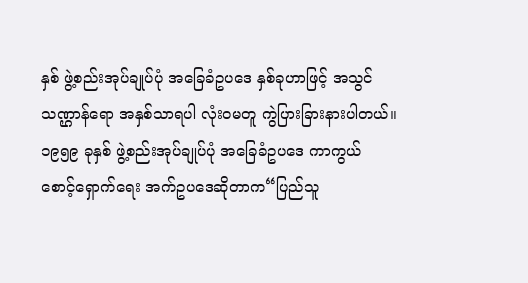နှစ် ဖွဲ့စည်းအုပ်ချုပ်ပုံ အခြေခံဥပဒေ နှစ်ခုဟာဖြင့် အသွင်သဏ္ဌာန်ရော အနှစ်သာရပါ လုံးဝမတူ ကွဲပြားခြားနားပါတယ်။ ၁၉၅၉ ခုနှစ် ဖွဲ့စည်းအုပ်ချုပ်ပုံ အခြေခံဥပဒေ ကာကွယ် စောင့်ရှောက်ရေး အက်ဥပဒေဆိုတာက“ပြည်သူ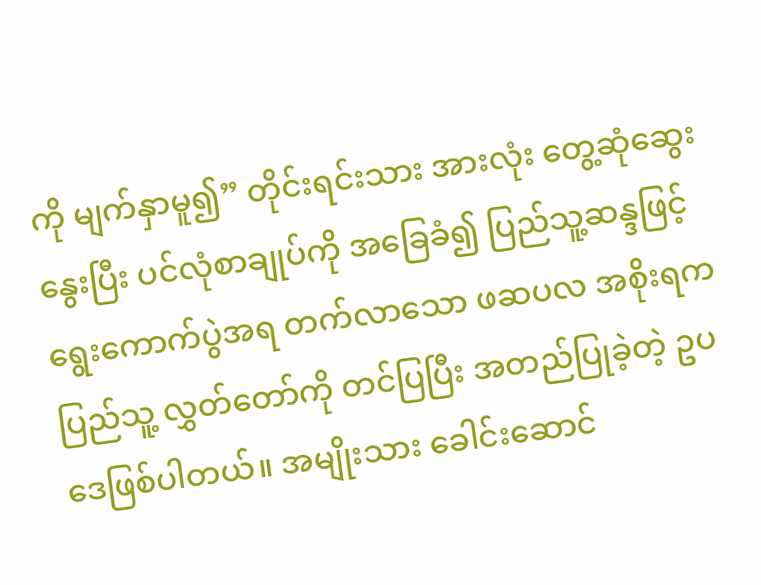ကို မျက်နှာမူ၍” တိုင်းရင်းသား အားလုံး တွေ့ဆုံဆွေးနွေးပြီး ပင်လုံစာချုပ်ကို အခြေခံ၍ ပြည်သူ့ဆန္ဒဖြင့် ရွေးကောက်ပွဲအရ တက်လာသော ဖဆပလ အစိုးရက ပြည်သူ့ လွှတ်တော်ကို တင်ပြပြီး အတည်ပြုခဲ့တဲ့ ဥပဒေဖြစ်ပါတယ်။ အမျိုးသား ခေါင်းဆောင်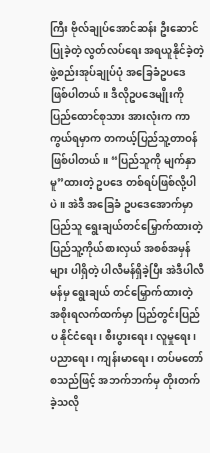ကြီး ဗိုလ်ချုပ်အောင်ဆန်း ဦးဆောင်ပြုခဲ့တဲ့ လွတ်လပ်ရေး အရယူနိုင်ခဲ့တဲ့ ဖွဲ့စည်းအုပ်ချုပ်ပုံ အခြေခံဥပဒေ ဖြစ်ပါတယ်။ ဒီလိုဥပဒေမျိုးကို ပြည်ထောင်စုသား အားလုံးက ကာကွယ်ရမှာက တကယ့်ပြည်သူ့တာဝန်ဖြစ်ပါတယ်။ “ပြည်သူကို မျက်နှာမူ”ထားတဲ့ ဥပဒေ တစ်ရပ်ဖြစ်လို့ပါပဲ။ အဲဒီ အခြေခံ ဥပဒေအောက်မှာ ပြည်သူ ရွေးချယ်တင်မြှောက်ထားတဲ့ ပြည်သူ့ကိုယ်စားလှယ် အစစ်အမှန်များ ပါရှိတဲ့ ပါလီမန်ရှိခဲ့ပြီး အဲဒီပါလီမန်မှ ရွေးချယ် တင်မြှောက်ထားတဲ့ အစိုးရလက်ထက်မှာ ပြည်တွင်းပြည်ပ နိုင်ငံရေး၊ စီးပွားရေး၊ လူမှုရေး၊ ပညာရေး၊ ကျန်းမာရေး၊ တပ်မတော် စသည်ဖြင့် အဘက်ဘက်မှ တိုးတက်ခဲ့သလို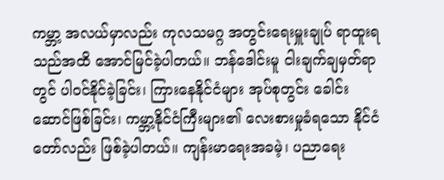ကမ္ဘာ့ အလယ်မှာလည်း ကုလသမဂ္ဂ အတွင်းရေးမှူးချုပ် ရာထူးရသည်အထိ အောင်မြင်ခဲ့ပါတယ်။ ဘန်ဒေါင်းမူ ငါးချက်ချမှတ်ရာတွင် ပါဝင်နိုင်ခဲ့ခြင်း၊ ကြားနေနိုင်ငံများ အုပ်စုတွင်း ခေါင်းဆောင်ဖြစ်ခြင်း၊ ကမ္ဘာ့နိုင်ငံကြီးများ၏ လေးစားမှုခံရသော နိုင်ငံတော်လည်း ဖြစ်ခဲ့ပါတယ်။ ကျန်းမာရေးအခမဲ့၊ ပညာရေး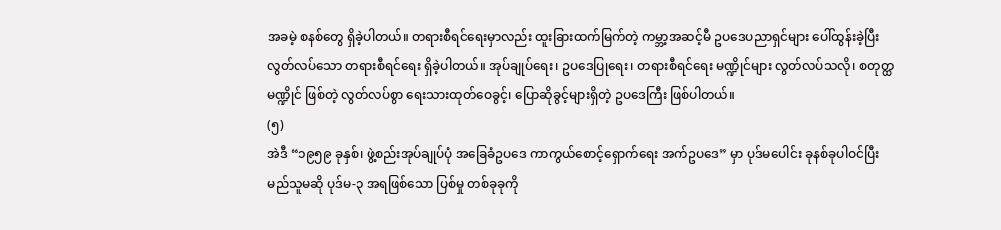အခမဲ့ စနစ်တွေ ရှိခဲ့ပါတယ်။ တရားစီရင်ရေးမှာလည်း ထူးခြားထက်မြက်တဲ့ ကမ္ဘာ့အဆင့်မီ ဥပဒေပညာရှင်များ ပေါ်ထွန်းခဲ့ပြီး လွတ်လပ်သော တရားစီရင်ရေး ရှိခဲ့ပါတယ်။ အုပ်ချုပ်ရေး၊ ဥပဒေပြုရေး၊ တရားစီရင်ရေး မဏ္ဍိုင်များ လွတ်လပ်သလို၊ စတုတ္ထမဏ္ဍိုင် ဖြစ်တဲ့ လွတ်လပ်စွာ ရေးသားထုတ်ဝေခွင့်၊ ပြောဆိုခွင့်များရှိတဲ့ ဥပဒေကြီး ဖြစ်ပါတယ်။
(၅)
အဲဒီ “၁၉၅၉ ခုနှစ်၊ ဖွဲ့စည်းအုပ်ချုပ်ပုံ အခြေခံဥပဒေ ကာကွယ်စောင့်ရှောက်ရေး အက်ဥပဒေ” မှာ ပုဒ်မပေါင်း ခုနစ်ခုပါဝင်ပြီး မည်သူမဆို ပုဒ်မ-၃ အရဖြစ်သော ပြစ်မှု တစ်ခုခုကို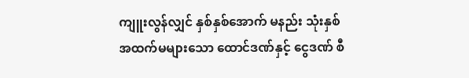ကျူးလွန်လျှင် နှစ်နှစ်အောက် မနည်း သုံးနှစ် အထက်မများသော ထောင်ဒဏ်နှင့် ငွေဒဏ် စီ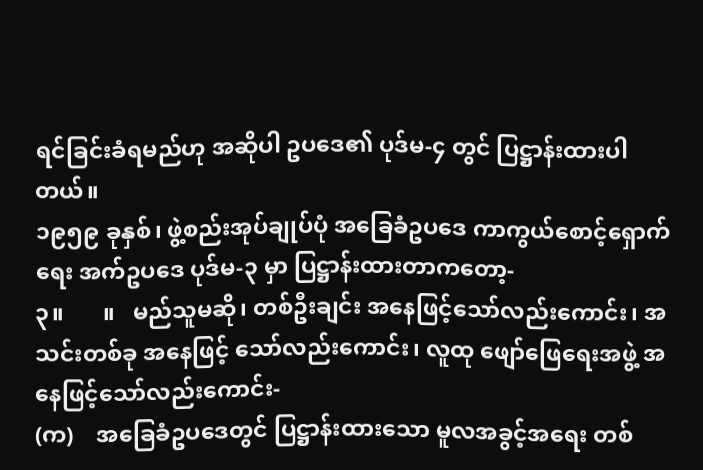ရင်ခြင်းခံရမည်ဟု အဆိုပါ ဥပဒေ၏ ပုဒ်မ-၄ တွင် ပြဋ္ဌာန်းထားပါတယ်။
၁၉၅၉ ခုနှစ်၊ ဖွဲ့စည်းအုပ်ချုပ်ပုံ အခြေခံဥပဒေ ကာကွယ်စောင့်ရှောက်ရေး အက်ဥပဒေ ပုဒ်မ-၃ မှာ ပြဋ္ဌာန်းထားတာကတော့-
၃။       ။   မည်သူမဆို၊ တစ်ဦးချင်း အနေဖြင့်သော်လည်းကောင်း၊ အသင်းတစ်ခု အနေဖြင့် သော်လည်းကောင်း၊ လူထု ဖျော်ဖြေရေးအဖွဲ့ အနေဖြင့်သော်လည်းကောင်း-
(က)    အခြေခံဥပဒေတွင် ပြဋ္ဌာန်းထားသော မူလအခွင့်အရေး တစ်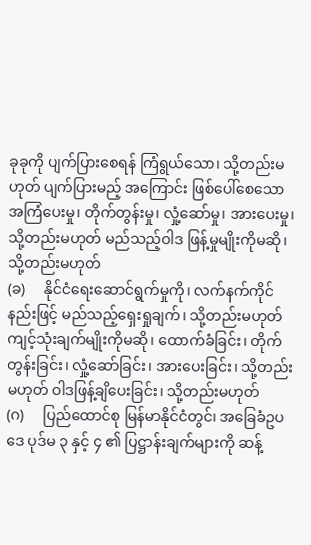ခုခုကို ပျက်ပြားစေရန် ကြံရွယ်သော၊ သို့တည်းမဟုတ် ပျက်ပြားမည့် အကြောင်း ဖြစ်ပေါ်စေသော အကြံပေးမှု၊ တိုက်တွန်းမှု၊ လှုံ့ဆော်မှု၊ အားပေးမှု၊ သို့တည်းမဟုတ် မည်သည့်ဝါဒ ဖြန့်မှုမျိုးကိုမဆို၊ သို့တည်းမဟုတ်
(ခ)     နိုင်ငံရေးဆောင်ရွက်မှုကို၊ လက်နက်ကိုင်နည်းဖြင့် မည်သည့်ရှေးရှုချက်၊ သို့တည်းမဟုတ် ကျင့်သုံးချက်မျိုးကိုမဆို၊ ထောက်ခံခြင်း၊ တိုက်တွန်းခြင်း၊ လှုံ့ဆော်ခြင်း၊ အားပေးခြင်း၊ သို့တည်းမဟုတ် ဝါဒဖြန့်ချိပေးခြင်း၊ သို့တည်းမဟုတ်
(ဂ)     ပြည်ထောင်စု မြန်မာနိုင်ငံတွင်၊ အခြေခံဥပဒေ ပုဒ်မ ၃ နှင့် ၄ ၏ ပြဋ္ဌာန်းချက်များကို ဆန့်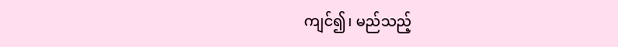ကျင်၍၊ မည်သည့်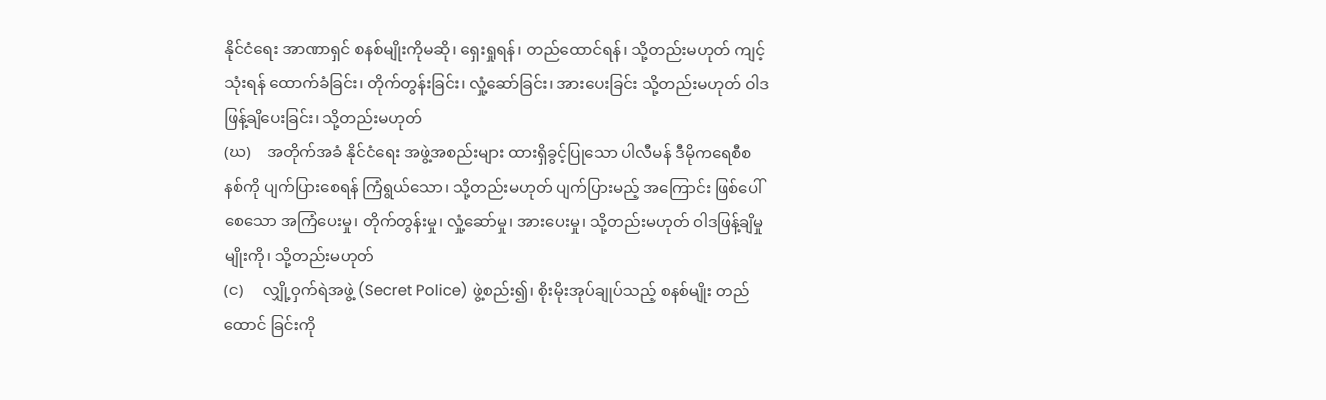နိုင်ငံရေး အာဏာရှင် စနစ်မျိုးကိုမဆို၊ ရှေးရှုရန်၊ တည်ထောင်ရန်၊ သို့တည်းမဟုတ် ကျင့်သုံးရန် ထောက်ခံခြင်း၊ တိုက်တွန်းခြင်း၊ လှုံ့ဆော်ခြင်း၊ အားပေးခြင်း သို့တည်းမဟုတ် ဝါဒဖြန့်ချိပေးခြင်း၊ သို့တည်းမဟုတ်
(ဃ)    အတိုက်အခံ နိုင်ငံရေး အဖွဲ့အစည်းများ ထားရှိခွင့်ပြုသော ပါလီမန် ဒီမိုကရေစီစနစ်ကို ပျက်ပြားစေရန် ကြံရွယ်သော၊ သို့တည်းမဟုတ် ပျက်ပြားမည့် အကြောင်း ဖြစ်ပေါ်စေသော အကြံပေးမှု၊ တိုက်တွန်းမှု၊ လှုံ့ဆော်မှု၊ အားပေးမှု၊ သို့တည်းမဟုတ် ဝါဒဖြန့်ချိမှုမျိုးကို၊ သို့တည်းမဟုတ်
(င)     လျှို့ဝှက်ရဲအဖွဲ့ (Secret Police) ဖွဲ့စည်း၍၊ စိုးမိုးအုပ်ချုပ်သည့် စနစ်မျိုး တည်ထောင် ခြင်းကို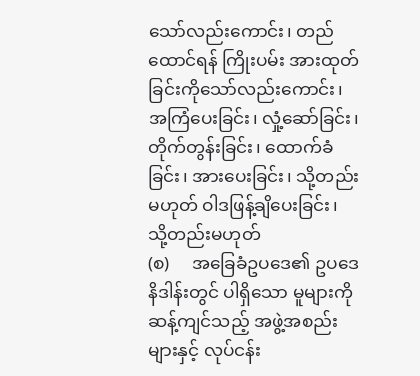သော်လည်းကောင်း၊ တည်ထောင်ရန် ကြိုးပမ်း အားထုတ်ခြင်းကိုသော်လည်းကောင်း၊ အကြံပေးခြင်း၊ လှုံ့ဆော်ခြင်း၊ တိုက်တွန်းခြင်း၊ ထောက်ခံခြင်း၊ အားပေးခြင်း၊ သို့တည်းမဟုတ် ဝါဒဖြန့်ချိပေးခြင်း၊ သို့တည်းမဟုတ်
(စ)     အခြေခံဥပဒေ၏ ဥပဒေနိဒါန်းတွင် ပါရှိသော မူများကို ဆန့်ကျင်သည့် အဖွဲ့အစည်းများနှင့် လုပ်ငန်း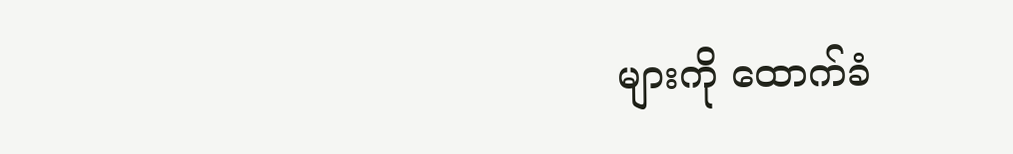များကို ထောက်ခံ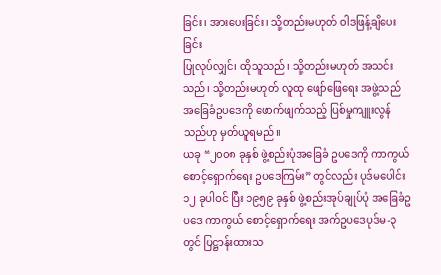ခြင်း၊ အားပေးခြင်း၊ သို့တည်းမဟုတ် ဝါဒဖြန့်ချိပေးခြင်း
ပြုလုပ်လျှင်၊ ထိုသူသည်၊ သို့တည်းမဟုတ် အသင်းသည်၊ သို့တည်းမဟုတ် လူထု ဖျော်ဖြေရေး အဖွဲ့သည် အခြေခံဥပဒေကို ဖောက်ဖျက်သည့် ပြစ်မှုကျူးလွန်သည်ဟု မှတ်ယူရမည်။
ယခု “၂၀၀၈ ခုနှစ် ဖွဲ့စည်းပုံအခြေခံ ဥပဒေကို ကာကွယ်စောင့်ရှောက်ရေး ဥပဒေကြမ်း” တွင်လည်း ပုဒ်မပေါင်း ၁၂ ခုပါဝင် ပြီး ၁၉၅၉ ခုနှစ် ဖွဲ့စည်းအုပ်ချုပ်ပုံ အခြေခံဥပဒေ ကာကွယ် စောင့်ရှောက်ရေး အက်ဥပဒေပုဒ်မ-၃ တွင် ပြဋ္ဌာန်းထားသ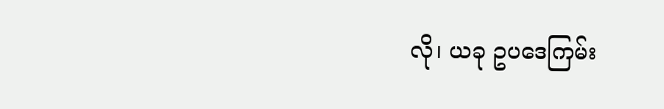လို၊ ယခု ဥပဒေကြမ်း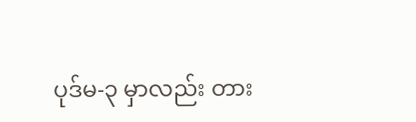ပုဒ်မ-၃ မှာလည်း တား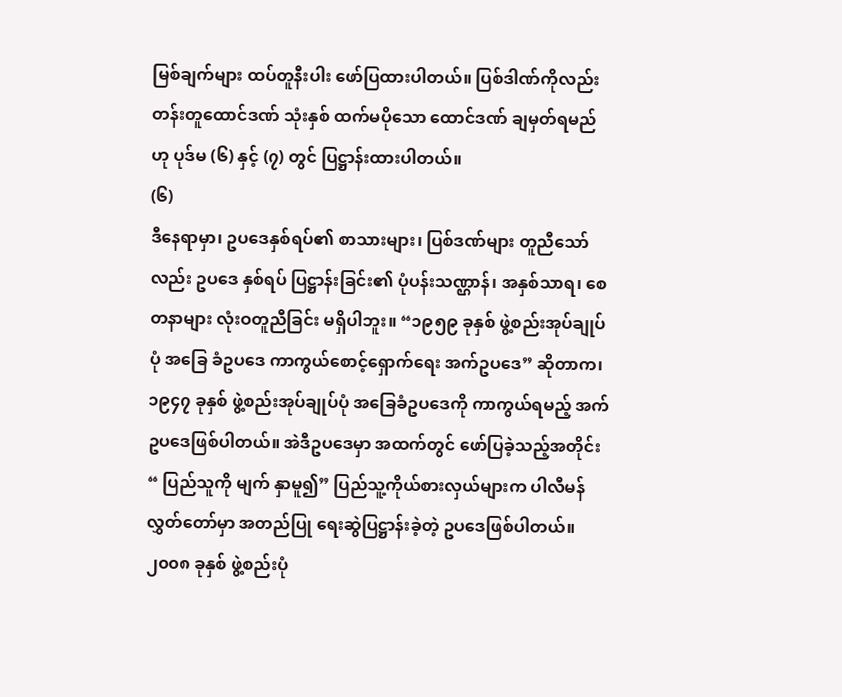မြစ်ချက်များ ထပ်တူနီးပါး ဖော်ပြထားပါတယ်။ ပြစ်ဒါဏ်ကိုလည်း တန်းတူထောင်ဒဏ် သုံးနှစ် ထက်မပိုသော ထောင်ဒဏ် ချမှတ်ရမည်ဟု ပုဒ်မ (၆) နှင့် (၇) တွင် ပြဋ္ဌာန်းထားပါတယ်။
(၆)
ဒီနေရာမှာ၊ ဥပဒေနှစ်ရပ်၏ စာသားများ၊ ပြစ်ဒဏ်များ တူညီသော်လည်း ဥပဒေ နှစ်ရပ် ပြဋ္ဌာန်းခြင်း၏ ပုံပန်းသဏ္ဌာန်၊ အနှစ်သာရ၊ စေတနာများ လုံးဝတူညီခြင်း မရှိပါဘူး။ “၁၉၅၉ ခုနှစ် ဖွဲ့စည်းအုပ်ချုပ်ပုံ အခြေ ခံဥပဒေ ကာကွယ်စောင့်ရှောက်ရေး အက်ဥပဒေ” ဆိုတာက၊ ၁၉၄၇ ခုနှစ် ဖွဲ့စည်းအုပ်ချုပ်ပုံ အခြေခံဥပဒေကို ကာကွယ်ရမည့် အက်ဥပဒေဖြစ်ပါတယ်။ အဲဒီဥပဒေမှာ အထက်တွင် ဖော်ပြခဲ့သည့်အတိုင်း “ ပြည်သူကို မျက် နှာမူ၍” ပြည်သူ့ကိုယ်စားလှယ်များက ပါလီမန် လွှတ်တော်မှာ အတည်ပြု ရေးဆွဲပြဋ္ဌာန်းခဲ့တဲ့ ဥပဒေဖြစ်ပါတယ်။၂၀၀၈ ခုနှစ် ဖွဲ့စည်းပုံ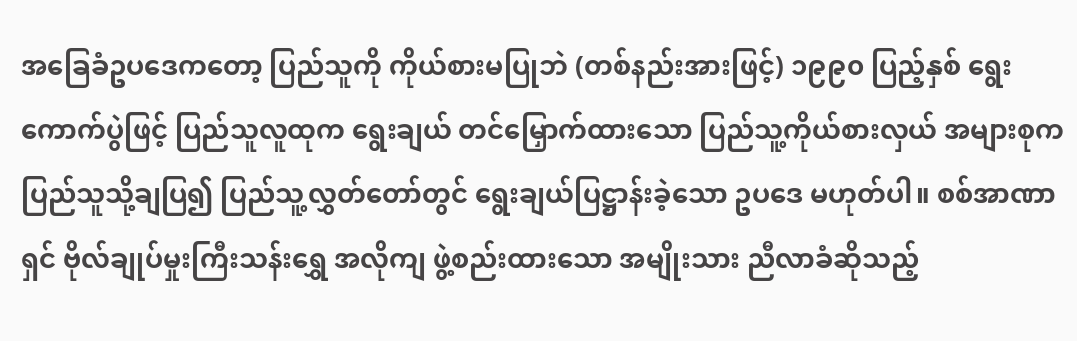အခြေခံဥပဒေကတော့ ပြည်သူကို ကိုယ်စားမပြုဘဲ (တစ်နည်းအားဖြင့်) ၁၉၉၀ ပြည့်နှစ် ရွေးကောက်ပွဲဖြင့် ပြည်သူလူထုက ရွေးချယ် တင်မြှောက်ထားသော ပြည်သူ့ကိုယ်စားလှယ် အများစုက ပြည်သူသို့ချပြ၍ ပြည်သူ့လွှတ်တော်တွင် ရွေးချယ်ပြဋ္ဌာန်းခဲ့သော ဥပဒေ မဟုတ်ပါ။ စစ်အာဏာရှင် ဗိုလ်ချုပ်မှုးကြီးသန်းရွှေ အလိုကျ ဖွဲ့စည်းထားသော အမျိုးသား ညီလာခံဆိုသည့်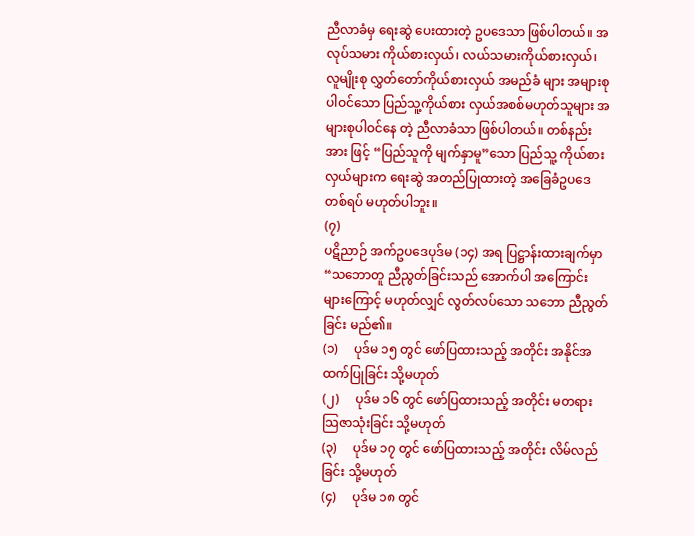ညီလာခံမှ ရေးဆွဲ ပေးထားတဲ့ ဥပဒေသာ ဖြစ်ပါတယ်။ အလုပ်သမား ကိုယ်စားလှယ်၊ လယ်သမားကိုယ်စားလှယ်၊ လူမျိုးစု လွှတ်တော်ကိုယ်စားလှယ် အမည်ခံ များ အများစုပါဝင်သော ပြည်သူ့ကိုယ်စား လှယ်အစစ်မဟုတ်သူများ အများစုပါဝင်နေ တဲ့ ညီလာခံသာ ဖြစ်ပါတယ်။ တစ်နည်းအား ဖြင့် “ပြည်သူကို မျက်နှာမူ”သော ပြည်သူ့ ကိုယ်စားလှယ်များက ရေးဆွဲ အတည်ပြုထားတဲ့ အခြေခံဥပဒေ တစ်ရပ် မဟုတ်ပါဘူး။
(၇)
ပဋိညာဉ် အက်ဥပဒေပုဒ်မ (၁၄) အရ ပြဋ္ဌာန်းထားချက်မှာ “သဘောတူ ညီညွတ်ခြင်းသည် အောက်ပါ အကြောင်းများကြောင့် မဟုတ်လျှင် လွတ်လပ်သော သဘော ညီညွတ်ခြင်း မည်၏။
(၁)     ပုဒ်မ ၁၅ တွင် ဖော်ပြထားသည့် အတိုင်း အနိုင်အထက်ပြုခြင်း သို့မဟုတ်
(၂)     ပုဒ်မ ၁၆ တွင် ဖော်ပြထားသည့် အတိုင်း မတရားသြဇာသုံးခြင်း သို့မဟုတ်
(၃)     ပုဒ်မ ၁၇ တွင် ဖော်ပြထားသည့် အတိုင်း လိမ်လည်ခြင်း သို့မဟုတ်
(၄)     ပုဒ်မ ၁၈ တွင်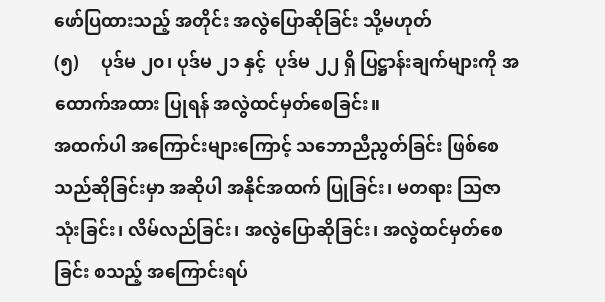ဖော်ပြထားသည့် အတိုင်း အလွဲပြောဆိုခြင်း သို့မဟုတ်
(၅)     ပုဒ်မ ၂၀၊ ပုဒ်မ ၂၁ နှင့်  ပုဒ်မ ၂၂ ရှိ ပြဋ္ဌာန်းချက်များကို အထောက်အထား ပြုရန် အလွဲထင်မှတ်စေခြင်း။
အထက်ပါ အကြောင်းများကြောင့် သဘောညီညွတ်ခြင်း ဖြစ်စေသည်ဆိုခြင်းမှာ အဆိုပါ အနိုင်အထက် ပြုခြင်း၊ မတရား သြဇာသုံးခြင်း၊ လိမ်လည်ခြင်း၊ အလွဲပြောဆိုခြင်း၊ အလွဲထင်မှတ်စေခြင်း စသည့် အကြောင်းရပ်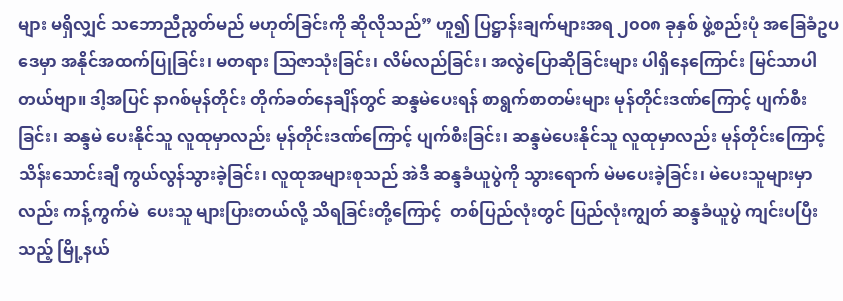များ မရှိလျှင် သဘောညီညွတ်မည် မဟုတ်ခြင်းကို ဆိုလိုသည်” ဟူ၍ ပြဋ္ဌာန်းချက်များအရ ၂၀၀၈ ခုနှစ် ဖွဲ့စည်းပုံ အခြေခံဥပဒေမှာ အနိုင်အထက်ပြုခြင်း၊ မတရား သြဇာသုံးခြင်း၊ လိမ်လည်ခြင်း၊ အလွဲပြောဆိုခြင်းများ ပါရှိနေကြောင်း မြင်သာပါတယ်ဗျာ။ ဒါ့အပြင် နာဂစ်မုန်တိုင်း တိုက်ခတ်နေချိန်တွင် ဆန္ဒမဲပေးရန် စာရွက်စာတမ်းများ မုန်တိုင်းဒဏ်ကြောင့် ပျက်စီးခြင်း၊ ဆန္ဒမဲ ပေးနိုင်သူ လူထုမှာလည်း မုန်တိုင်းဒဏ်ကြောင့် ပျက်စီးခြင်း၊ ဆန္ဒမဲပေးနိုင်သူ လူထုမှာလည်း မုန်တိုင်းကြောင့် သိန်းသောင်းချီ ကွယ်လွန်သွားခဲ့ခြင်း၊ လူထုအများစုသည် အဲဒီ ဆန္ဒခံယူပွဲကို သွားရောက် မဲမပေးခဲ့ခြင်း၊ မဲပေးသူများမှာလည်း ကန့်ကွက်မဲ  ပေးသူ များပြားတယ်လို့ သိရခြင်းတို့ကြောင့်  တစ်ပြည်လုံးတွင် ပြည်လုံးကျွတ် ဆန္ဒခံယူပွဲ ကျင်းပပြီးသည့် မြို့နယ်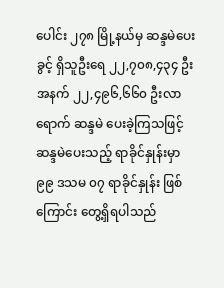ပေါင်း ၂၇၈ မြို့နယ်မှ ဆန္ဒမဲပေးခွင့် ရှိသူဦးရေ ၂၂,၇၀၈,၄၃၄ ဦးအနက် ၂၂,၄၉၆,၆၆၀ ဦးလာရောက် ဆန္ဒမဲ ပေးခဲ့ကြသဖြင့် ဆန္ဒမဲပေးသည့် ရာခိုင်နှုန်းမှာ  ၉၉ ဒသမ ၀၇ ရာခိုင်နှုန်း ဖြစ်ကြောင်း တွေ့ရှိရပါသည်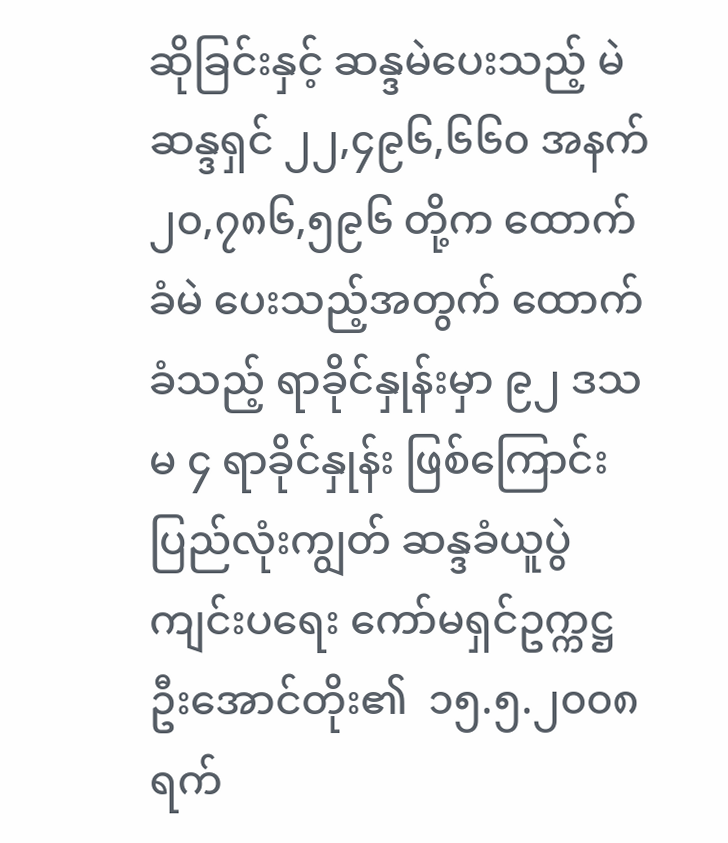ဆိုခြင်းနှင့် ဆန္ဒမဲပေးသည့် မဲဆန္ဒရှင် ၂၂,၄၉၆,၆၆၀ အနက် ၂၀,၇၈၆,၅၉၆ တို့က ထောက်ခံမဲ ပေးသည့်အတွက် ထောက်ခံသည့် ရာခိုင်နှုန်းမှာ ၉၂ ဒသမ ၄ ရာခိုင်နှုန်း ဖြစ်ကြောင်း ပြည်လုံးကျွတ် ဆန္ဒခံယူပွဲ ကျင်းပရေး ကော်မရှင်ဥက္ကဋ္ဌ ဦးအောင်တိုး၏  ၁၅.၅.၂၀၀၈ ရက်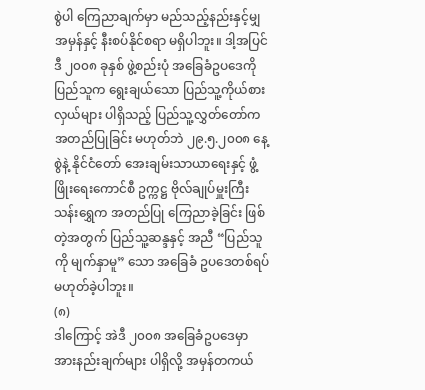စွဲပါ ကြေညာချက်မှာ မည်သည့်နည်းနှင့်မျှ အမှန်နှင့် နီးစပ်နိုင်စရာ မရှိပါဘူး။ ဒါ့အပြင် ဒီ ၂၀၀၈ ခုနှစ် ဖွဲ့စည်းပုံ အခြေခံဥပဒေကို ပြည်သူက ရွေးချယ်သော ပြည်သူ့ကိုယ်စားလှယ်များ ပါရှိသည့် ပြည်သူ့လွှတ်တော်က အတည်ပြုခြင်း မဟုတ်ဘဲ ၂၉.၅.၂၀၀၈ နေ့စွဲနဲ့ နိုင်ငံတော် အေးချမ်းသာယာရေးနှင့် ဖွံ့ဖြိုးရေးကောင်စီ ဥက္ကဋ္ဌ ဗိုလ်ချုပ်မှူးကြီးသန်းရွှေက အတည်ပြု ကြေညာခဲ့ခြင်း ဖြစ်တဲ့အတွက် ပြည်သူ့ဆန္ဒနှင့် အညီ “ပြည်သူကို မျက်နှာမူ” သော အခြေခံ ဥပဒေတစ်ရပ် မဟုတ်ခဲ့ပါဘူး။
(၈)
ဒါကြောင့် အဲဒီ ၂၀၀၈ အခြေခံဥပဒေမှာ အားနည်းချက်များ ပါရှိလို့ အမှန်တကယ်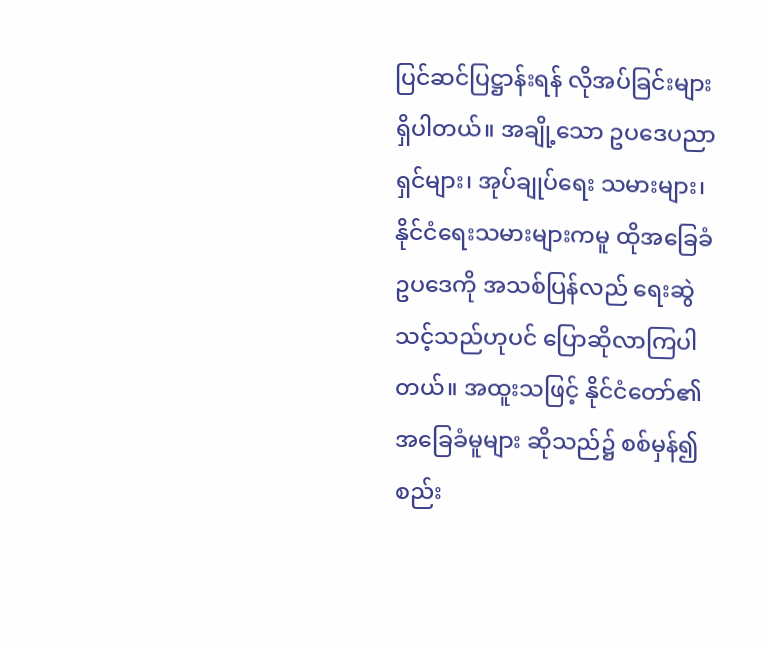ပြင်ဆင်ပြဋ္ဌာန်းရန် လိုအပ်ခြင်းများ ရှိပါတယ်။ အချို့သော ဥပဒေပညာရှင်များ၊ အုပ်ချုပ်ရေး သမားများ၊ နိုင်ငံရေးသမားများကမူ ထိုအခြေခံဥပဒေကို အသစ်ပြန်လည် ရေးဆွဲသင့်သည်ဟုပင် ပြောဆိုလာကြပါတယ်။ အထူးသဖြင့် နိုင်ငံတော်၏ အခြေခံမူများ ဆိုသည်၌ စစ်မှန်၍ စည်း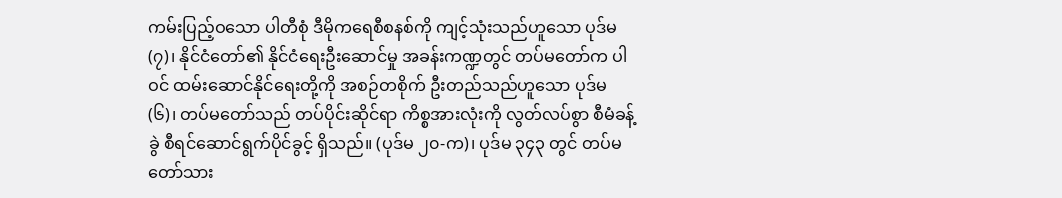ကမ်းပြည့်ဝသော ပါတီစုံ ဒီမိုကရေစီစနစ်ကို ကျင့်သုံးသည်ဟူသော ပုဒ်မ (၇)၊ နိုင်ငံတော်၏ နိုင်ငံရေးဦးဆောင်မှု အခန်းကဏ္ဍတွင် တပ်မတော်က ပါဝင် ထမ်းဆောင်နိုင်ရေးတို့ကို အစဉ်တစိုက် ဦးတည်သည်ဟူသော ပုဒ်မ (၆)၊ တပ်မတော်သည် တပ်ပိုင်းဆိုင်ရာ ကိစ္စအားလုံးကို လွတ်လပ်စွာ စီမံခန့်ခွဲ စီရင်ဆောင်ရွက်ပိုင်ခွင့် ရှိသည်။ (ပုဒ်မ ၂၀-က)၊ ပုဒ်မ ၃၄၃ တွင် တပ်မတော်သား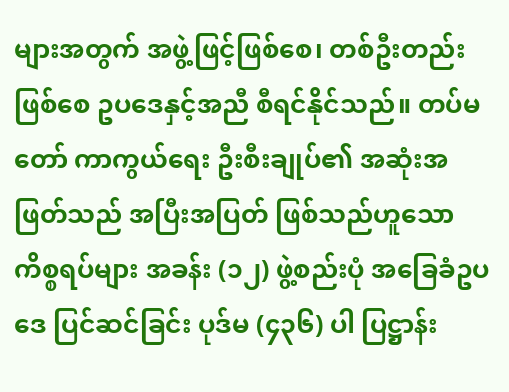များအတွက် အဖွဲ့ဖြင့်ဖြစ်စေ၊ တစ်ဦးတည်း ဖြစ်စေ ဥပဒေနှင့်အညီ စီရင်နိုင်သည်။ တပ်မတော် ကာကွယ်ရေး ဦးစီးချုပ်၏ အဆုံးအဖြတ်သည် အပြီးအပြတ် ဖြစ်သည်ဟူသော ကိစ္စရပ်များ အခန်း (၁၂) ဖွဲ့စည်းပုံ အခြေခံဥပဒေ ပြင်ဆင်ခြင်း ပုဒ်မ (၄၃၆) ပါ ပြဋ္ဌာန်း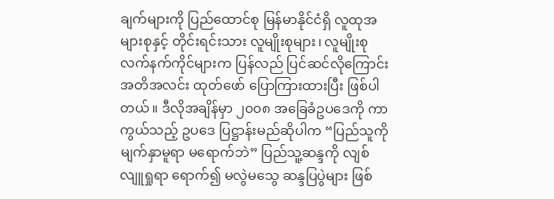ချက်များကို ပြည်ထောင်စု မြန်မာနိုင်ငံရှိ လူထုအများစုနှင့် တိုင်းရင်းသား လူမျိုးစုများ၊ လူမျိုးစု လက်နက်ကိုင်များက ပြန်လည် ပြင်ဆင်လိုကြောင်း အတိအလင်း ထုတ်ဖော် ပြောကြားထားပြီး ဖြစ်ပါတယ်။ ဒီလိုအချိန်မှာ ၂၀၀၈ အခြေခံဥပဒေကို ကာကွယ်သည့် ဥပဒေ ပြဋ္ဌာန်းမည်ဆိုပါက “ပြည်သူကို မျက်နှာမူရာ မရောက်ဘဲ” ပြည်သူ့ဆန္ဒကို လျစ်လျူရှုရာ ရောက်၍ မလွဲမသွေ ဆန္ဒပြပွဲများ ဖြစ်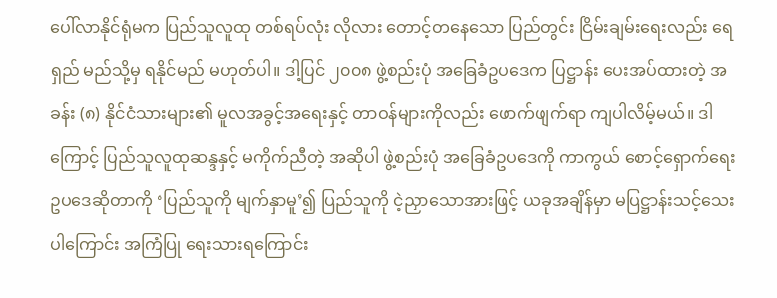ပေါ်လာနိုင်ရုံမက ပြည်သူလူထု တစ်ရပ်လုံး လိုလား တောင့်တနေသော ပြည်တွင်း ငြိမ်းချမ်းရေးလည်း ရေရှည် မည်သို့မှ ရနိုင်မည် မဟုတ်ပါ။ ဒါ့ပြင် ၂၀၀၈ ဖွဲ့စည်းပုံ အခြေခံဥပဒေက ပြဋ္ဌာန်း ပေးအပ်ထားတဲ့ အခန်း (၈) နိုင်ငံသားများ၏ မူလအခွင့်အရေးနှင့် တာဝန်များကိုလည်း ဖောက်ဖျက်ရာ ကျပါလိမ့်မယ်။ ဒါကြောင့် ပြည်သူလူထုဆန္ဒနှင့် မကိုက်ညီတဲ့ အဆိုပါ ဖွဲ့စည်းပုံ အခြေခံဥပဒေကို ကာကွယ် စောင့်ရှောက်ရေး ဥပဒေဆိုတာကို ‘ပြည်သူကို မျက်နှာမူ’၍ ပြည်သူကို ငဲ့ညှာသောအားဖြင့် ယခုအချိန်မှာ မပြဋ္ဌာန်းသင့်သေးပါကြောင်း အကြံပြု ရေးသားရကြောင်း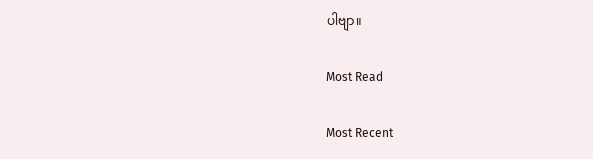ပါဗျာ။

Most Read

Most Recent